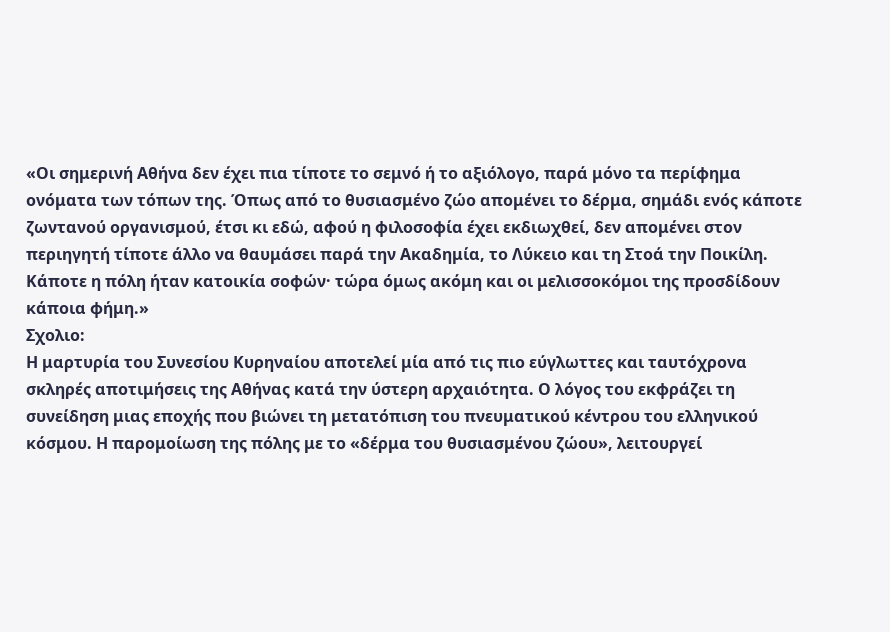«Οι σημερινή Αθήνα δεν έχει πια τίποτε το σεμνό ή το αξιόλογο, παρά μόνο τα περίφημα ονόματα των τόπων της. Όπως από το θυσιασμένο ζώο απομένει το δέρμα, σημάδι ενός κάποτε ζωντανού οργανισμού, έτσι κι εδώ, αφού η φιλοσοφία έχει εκδιωχθεί, δεν απομένει στον περιηγητή τίποτε άλλο να θαυμάσει παρά την Ακαδημία, το Λύκειο και τη Στοά την Ποικίλη. Κάποτε η πόλη ήταν κατοικία σοφών· τώρα όμως ακόμη και οι μελισσοκόμοι της προσδίδουν κάποια φήμη.»
Σχολιο:
Η μαρτυρία του Συνεσίου Κυρηναίου αποτελεί μία από τις πιο εύγλωττες και ταυτόχρονα σκληρές αποτιμήσεις της Αθήνας κατά την ύστερη αρχαιότητα. Ο λόγος του εκφράζει τη συνείδηση μιας εποχής που βιώνει τη μετατόπιση του πνευματικού κέντρου του ελληνικού κόσμου. Η παρομοίωση της πόλης με το «δέρμα του θυσιασμένου ζώου», λειτουργεί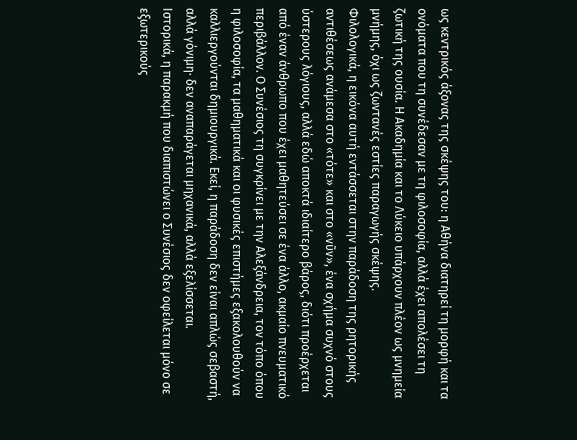ως κεντρικός άξονας της σκέψης του: η Αθήνα διατηρεί τη μορφή και τα ονόματα που τη συνέδεσαν με τη φιλοσοφία, αλλά έχει απολέσει τη ζωτική της ουσία. Η Ακαδημία και το Λύκειο υπάρχουν πλέον ως μνημεία μνήμης, όχι ως ζωντανές εστίες παραγωγής σκέψης.
Φιλολογικά, η εικόνα αυτή εντάσσεται στην παράδοση της ρητορικής αντιθέσεως ανάμεσα στο «τότε» και στο «νῦν», ένα σχήμα συχνό στους ύστερους λόγιους, αλλά εδώ αποκτά ιδιαίτερο βάρος, διότι προέρχεται από έναν άνθρωπο που έχει μαθητεύσει σε ένα άλλο, ακμαίο πνευματικό περιβάλλον. Ο Συνέσιος τη συγκρίνει με την Αλεξάνδρεια, τον τόπο όπου η φιλοσοφία, τα μαθηματικά και οι φυσικές επιστήμες εξακολουθούν να καλλιεργούνται δημιουργικά. Εκεί, η παράδοση δεν είναι απλώς σεβαστή, αλλά γόνιμη· δεν αναπαράγεται μηχανικά, αλλά εξελίσσεται.
Ιστορικά, η παρακμή που διαπιστώνει ο Συνέσιος δεν οφείλεται μόνο σε εξωτερικούς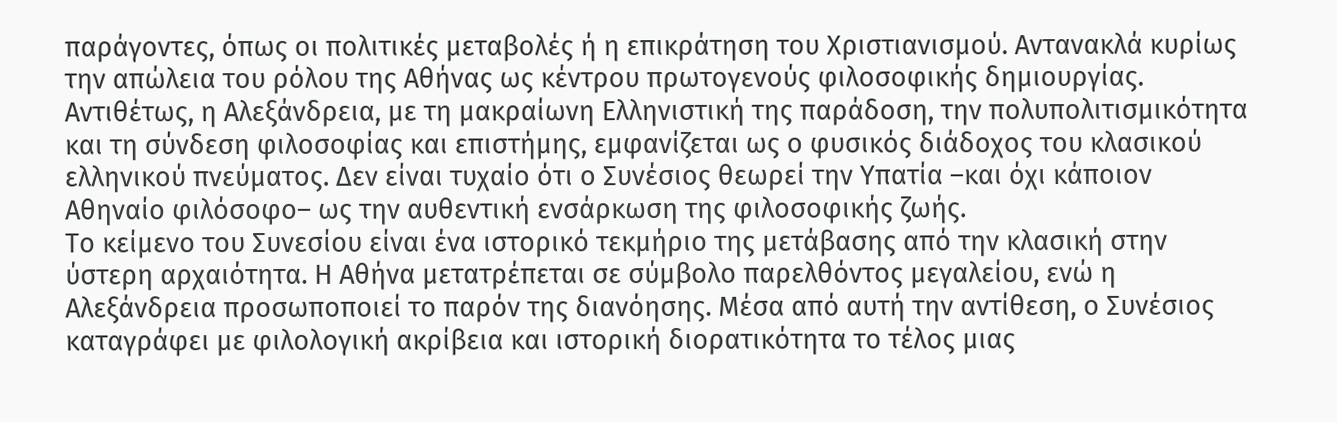παράγοντες, όπως οι πολιτικές μεταβολές ή η επικράτηση του Xριστιανισμού. Αντανακλά κυρίως την απώλεια του ρόλου της Αθήνας ως κέντρου πρωτογενούς φιλοσοφικής δημιουργίας. Αντιθέτως, η Αλεξάνδρεια, με τη μακραίωνη Ελληνιστική της παράδοση, την πολυπολιτισμικότητα και τη σύνδεση φιλοσοφίας και επιστήμης, εμφανίζεται ως ο φυσικός διάδοχος του κλασικού ελληνικού πνεύματος. Δεν είναι τυχαίο ότι ο Συνέσιος θεωρεί την Υπατία –και όχι κάποιον Αθηναίο φιλόσοφο– ως την αυθεντική ενσάρκωση της φιλοσοφικής ζωής.
Το κείμενο του Συνεσίου είναι ένα ιστορικό τεκμήριο της μετάβασης από την κλασική στην ύστερη αρχαιότητα. Η Αθήνα μετατρέπεται σε σύμβολο παρελθόντος μεγαλείου, ενώ η Αλεξάνδρεια προσωποποιεί το παρόν της διανόησης. Μέσα από αυτή την αντίθεση, ο Συνέσιος καταγράφει με φιλολογική ακρίβεια και ιστορική διορατικότητα το τέλος μιας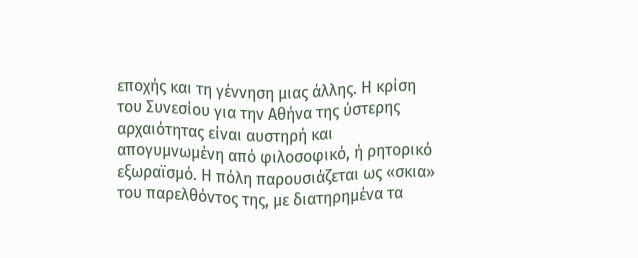εποχής και τη γέννηση μιας άλλης. Η κρίση του Συνεσίου για την Αθήνα της ύστερης αρχαιότητας είναι αυστηρή και απογυμνωμένη από φιλοσοφικό, ή ρητορικό εξωραϊσμό. Η πόλη παρουσιάζεται ως «σκια» του παρελθόντος της, με διατηρημένα τα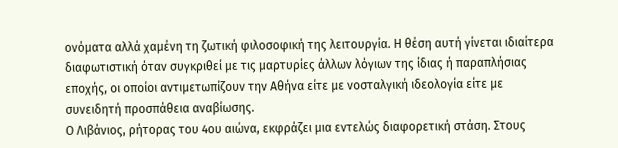ονόματα αλλά χαμένη τη ζωτική φιλοσοφική της λειτουργία. Η θέση αυτή γίνεται ιδιαίτερα διαφωτιστική όταν συγκριθεί με τις μαρτυρίες άλλων λόγιων της ίδιας ή παραπλήσιας εποχής, οι οποίοι αντιμετωπίζουν την Αθήνα είτε με νοσταλγική ιδεολογία είτε με συνειδητή προσπάθεια αναβίωσης.
Ο Λιβάνιος, ρήτορας του 4ου αιώνα, εκφράζει μια εντελώς διαφορετική στάση. Στους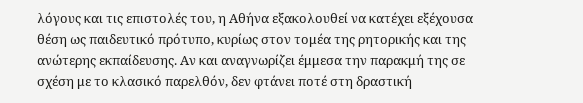λόγους και τις επιστολές του, η Αθήνα εξακολουθεί να κατέχει εξέχουσα θέση ως παιδευτικό πρότυπο, κυρίως στον τομέα της ρητορικής και της ανώτερης εκπαίδευσης. Αν και αναγνωρίζει έμμεσα την παρακμή της σε σχέση με το κλασικό παρελθόν, δεν φτάνει ποτέ στη δραστική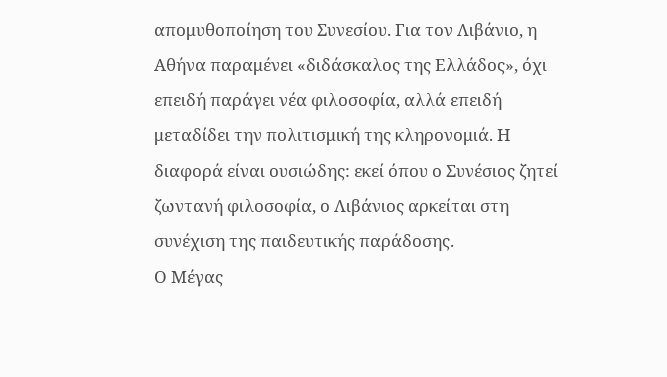απομυθοποίηση του Συνεσίου. Για τον Λιβάνιο, η Αθήνα παραμένει «διδάσκαλος της Ελλάδος», όχι επειδή παράγει νέα φιλοσοφία, αλλά επειδή μεταδίδει την πολιτισμική της κληρονομιά. Η διαφορά είναι ουσιώδης: εκεί όπου ο Συνέσιος ζητεί ζωντανή φιλοσοφία, ο Λιβάνιος αρκείται στη συνέχιση της παιδευτικής παράδοσης.
Ο Μέγας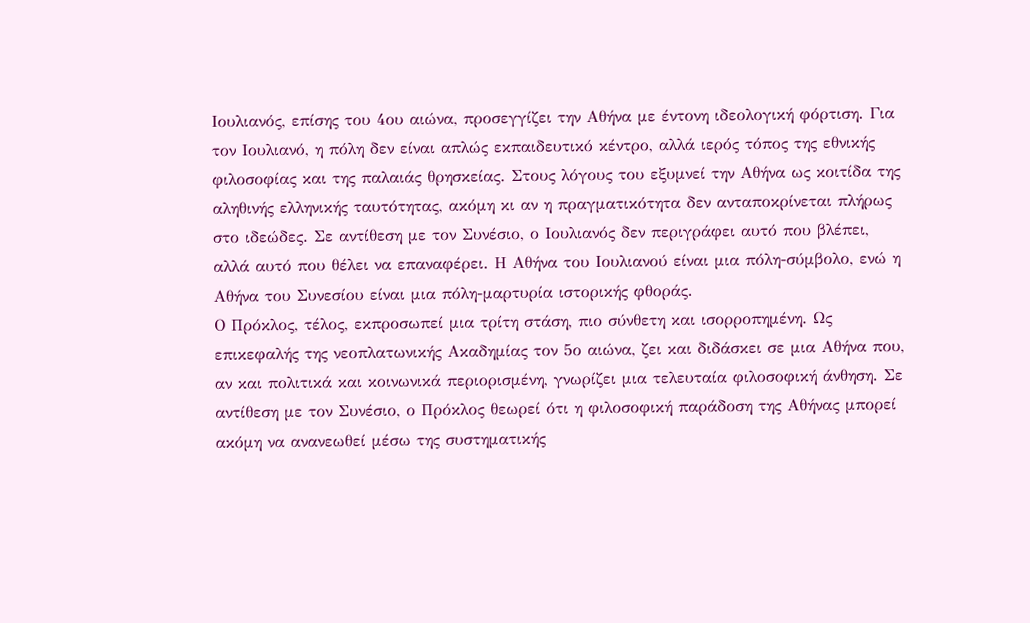Ιουλιανός, επίσης του 4ου αιώνα, προσεγγίζει την Αθήνα με έντονη ιδεολογική φόρτιση. Για τον Ιουλιανό, η πόλη δεν είναι απλώς εκπαιδευτικό κέντρο, αλλά ιερός τόπος της εθνικής φιλοσοφίας και της παλαιάς θρησκείας. Στους λόγους του εξυμνεί την Αθήνα ως κοιτίδα της αληθινής ελληνικής ταυτότητας, ακόμη κι αν η πραγματικότητα δεν ανταποκρίνεται πλήρως στο ιδεώδες. Σε αντίθεση με τον Συνέσιο, ο Ιουλιανός δεν περιγράφει αυτό που βλέπει, αλλά αυτό που θέλει να επαναφέρει. Η Αθήνα του Ιουλιανού είναι μια πόλη-σύμβολο, ενώ η Αθήνα του Συνεσίου είναι μια πόλη-μαρτυρία ιστορικής φθοράς.
Ο Πρόκλος, τέλος, εκπροσωπεί μια τρίτη στάση, πιο σύνθετη και ισορροπημένη. Ως επικεφαλής της νεοπλατωνικής Ακαδημίας τον 5ο αιώνα, ζει και διδάσκει σε μια Αθήνα που, αν και πολιτικά και κοινωνικά περιορισμένη, γνωρίζει μια τελευταία φιλοσοφική άνθηση. Σε αντίθεση με τον Συνέσιο, ο Πρόκλος θεωρεί ότι η φιλοσοφική παράδοση της Αθήνας μπορεί ακόμη να ανανεωθεί μέσω της συστηματικής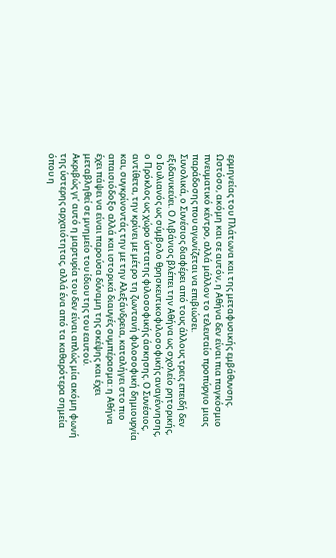ερμηνείας του Πλάτωνα και της μεταφυσικής εμβάθυνσης. Ωστόσο, ακόμη και σε αυτόν, η Αθήνα δεν είναι πια παγκόσμιο πνευματικό κέντρο, αλλά μάλλον το τελευταίο προπύργιο μιας παράδοσης που αγωνίζεται να επιβιώσει.
Συνολικά, ο Συνέσιος διαφέρει από τους άλλους τρεις επειδή δεν εξιδανικεύει. Ο Λιβάνιος βλέπει την Αθήνα ως σχολείο ρητορικής, ο Ιουλιανός ως σύμβολο θρησκευτικοφιλοσοφικής αναγέννησης, ο Πρόκλος ως χώρο ύστατης φιλοσοφικής άσκησης. Ο Συνέσιος, αντίθετα, την κρίνει με μέτρο τη ζωντανή φιλοσοφική δημιουργία και, συγκρίνοντάς την με την Αλεξάνδρεια, καταλήγει στο πιο απαισιόδοξο αλλά και ιστορικά διαυγές συμπέρασμα: η Αθήνα έχει πάψει να είναι παρούσα δύναμη της σκέψης και έχει μεταβληθεί σε μνημείο του ίδιου της του εαυτού.
Ακριβώς γι’ αυτό η μαρτυρία του δεν είναι απλώς μία ακόμη φωνή της ύστερης αρχαιότητας, αλλά ένα από τα καθαρότερα σημεία όπου η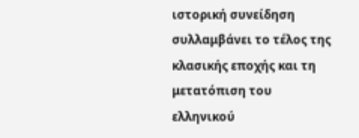ιστορική συνείδηση συλλαμβάνει το τέλος της κλασικής εποχής και τη μετατόπιση του ελληνικού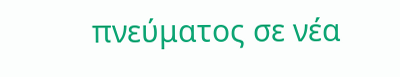πνεύματος σε νέα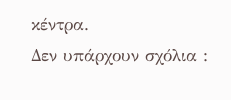κέντρα.
Δεν υπάρχουν σχόλια :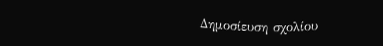Δημοσίευση σχολίου